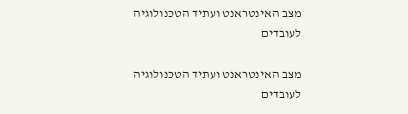מצב האינטראנט ועתיד הטכנולוגיה לעובדים

מצב האינטראנט ועתיד הטכנולוגיה לעובדים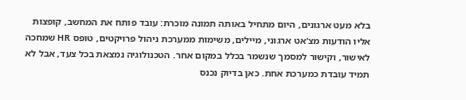בלא מעט ארגונים, היום מתחיל באותה תמונה מוכרת: עובד פותח את המחשב, קופצות אליו הודעות מצ'אט ארגוני, מיילים, משימות ממערכת ניהול פרויקטים, טופס HR שמחכה לאישור, וקישור למסמך שנשמר בכלל במקום אחר. הטכנולוגיה נמצאת בכל צעד, אבל לא תמיד עובדת כמערכת אחת. כאן בדיוק נכנס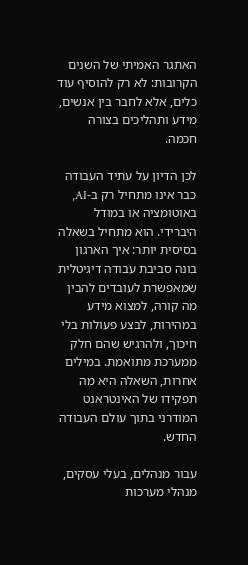האתגר האמיתי של השנים הקרובות: לא רק להוסיף עוד כלים, אלא לחבר בין אנשים, מידע ותהליכים בצורה חכמה.

לכן הדיון על עתיד העבודה כבר אינו מתחיל רק ב-AI, באוטומציה או במודל היברידי. הוא מתחיל בשאלה בסיסית יותר: איך הארגון בונה סביבת עבודה דיגיטלית שמאפשרת לעובדים להבין מה קורה, למצוא מידע במהירות, לבצע פעולות בלי חיכוך, ולהרגיש שהם חלק ממערכת מתואמת. במילים אחרות, השאלה היא מה תפקידו של האינטראנט המודרני בתוך עולם העבודה החדש.

עבור מנהלים, בעלי עסקים, מנהלי מערכות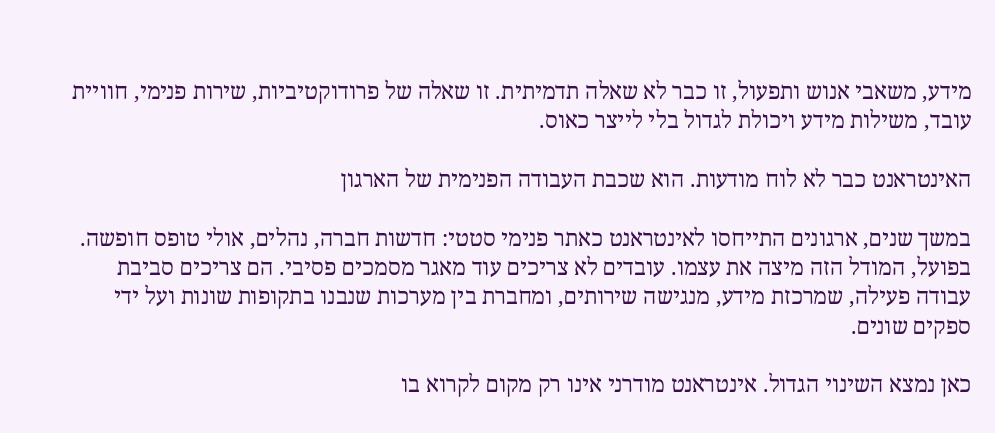מידע, משאבי אנוש ותפעול, זו כבר לא שאלה תדמיתית. זו שאלה של פרודוקטיביות, שירות פנימי, חוויית עובד, משילות מידע ויכולת לגדול בלי לייצר כאוס.

האינטראנט כבר לא לוח מודעות. הוא שכבת העבודה הפנימית של הארגון

במשך שנים, ארגונים התייחסו לאינטראנט כאתר פנימי סטטי: חדשות חברה, נהלים, אולי טופס חופשה. בפועל, המודל הזה מיצה את עצמו. עובדים לא צריכים עוד מאגר מסמכים פסיבי. הם צריכים סביבת עבודה פעילה, שמרכזת מידע, מנגישה שירותים, ומחברת בין מערכות שנבנו בתקופות שונות ועל ידי ספקים שונים.

כאן נמצא השינוי הגדול. אינטראנט מודרני אינו רק מקום לקרוא בו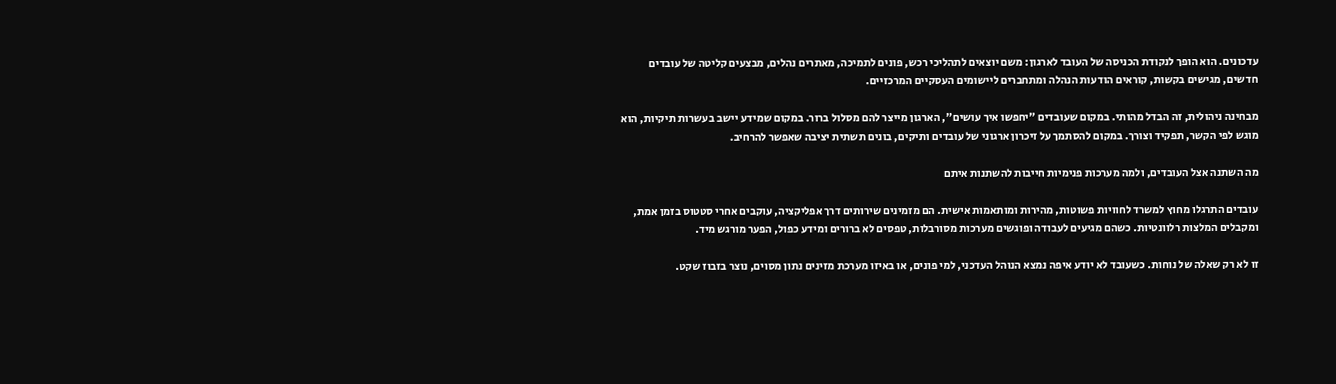עדכונים. הוא הופך לנקודת הכניסה של העובד לארגון: משם יוצאים לתהליכי רכש, פונים לתמיכה, מאתרים נהלים, מבצעים קליטה של עובדים חדשים, מגישים בקשות, קוראים הודעות הנהלה ומתחברים ליישומים העסקיים המרכזיים.

מבחינה ניהולית, זה הבדל מהותי. במקום שעובדים "יחפשו איך עושים", הארגון מייצר להם מסלול ברור. במקום שמידע יישב בעשרות תיקיות, הוא מוגש לפי הקשר, תפקיד וצורך. במקום להסתמך על זיכרון ארגוני של עובדים ותיקים, בונים תשתית יציבה שאפשר להרחיב.

מה השתנה אצל העובדים, ולמה מערכות פנימיות חייבות להשתנות איתם

עובדים התרגלו מחוץ למשרד לחוויות פשוטות, מהירות ומותאמות אישית. הם מזמינים שירותים דרך אפליקציה, עוקבים אחרי סטטוס בזמן אמת, ומקבלים המלצות רלוונטיות. כשהם מגיעים לעבודה ופוגשים מערכות מסורבלות, טפסים לא ברורים ומידע כפול, הפער מורגש מיד.

זו לא רק שאלה של נוחות. כשעובד לא יודע איפה נמצא הנוהל העדכני, למי פונים, או באיזו מערכת מזינים נתון מסוים, נוצר בזבוז שקט.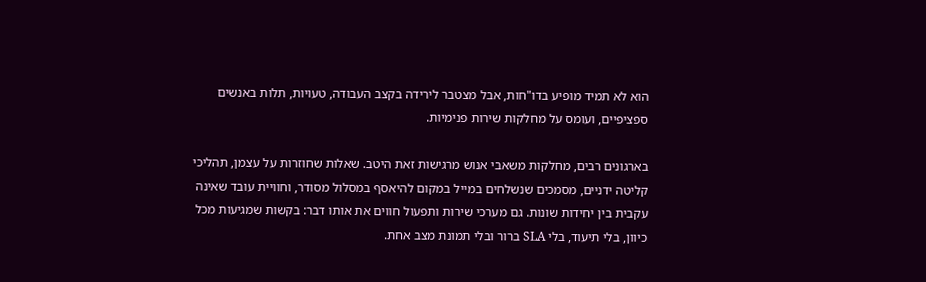הוא לא תמיד מופיע בדו"חות, אבל מצטבר לירידה בקצב העבודה, טעויות, תלות באנשים ספציפיים, ועומס על מחלקות שירות פנימיות.

בארגונים רבים, מחלקות משאבי אנוש מרגישות זאת היטב. שאלות שחוזרות על עצמן, תהליכי קליטה ידניים, מסמכים שנשלחים במייל במקום להיאסף במסלול מסודר, וחוויית עובד שאינה עקבית בין יחידות שונות. גם מערכי שירות ותפעול חווים את אותו דבר: בקשות שמגיעות מכל כיוון, בלי תיעוד, בלי SLA ברור ובלי תמונת מצב אחת.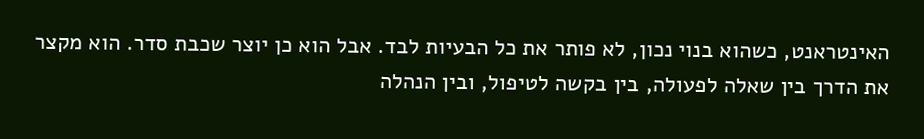האינטראנט, כשהוא בנוי נכון, לא פותר את כל הבעיות לבד. אבל הוא כן יוצר שכבת סדר. הוא מקצר את הדרך בין שאלה לפעולה, בין בקשה לטיפול, ובין הנהלה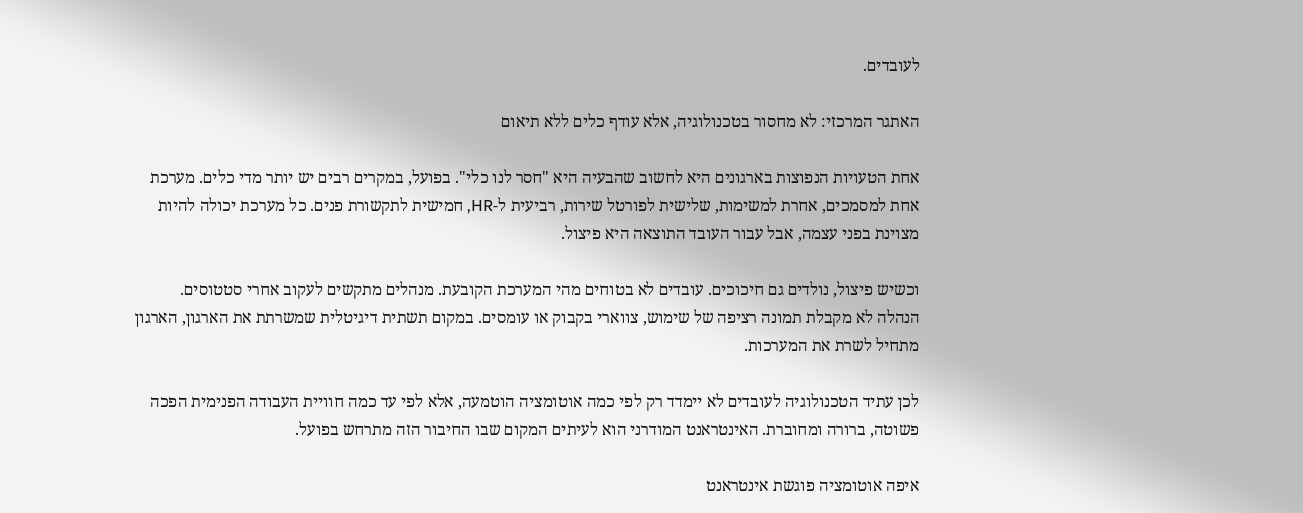לעובדים.

האתגר המרכזי: לא מחסור בטכנולוגיה, אלא עודף כלים ללא תיאום

אחת הטעויות הנפוצות בארגונים היא לחשוב שהבעיה היא "חסר לנו כלי". בפועל, במקרים רבים יש יותר מדי כלים. מערכת אחת למסמכים, אחרת למשימות, שלישית לפורטל שירות, רביעית ל-HR, חמישית לתקשורת פנים. כל מערכת יכולה להיות מצוינת בפני עצמה, אבל עבור העובד התוצאה היא פיצול.

וכשיש פיצול, נולדים גם חיכוכים. עובדים לא בטוחים מהי המערכת הקובעת. מנהלים מתקשים לעקוב אחרי סטטוסים. הנהלה לא מקבלת תמונה רציפה של שימוש, צווארי בקבוק או עומסים. במקום תשתית דיגיטלית שמשרתת את הארגון, הארגון מתחיל לשרת את המערכות.

לכן עתיד הטכנולוגיה לעובדים לא יימדד רק לפי כמה אוטומציה הוטמעה, אלא לפי עד כמה חוויית העבודה הפנימית הפכה פשוטה, ברורה ומחוברת. האינטראנט המודרני הוא לעיתים המקום שבו החיבור הזה מתרחש בפועל.

איפה אוטומציה פוגשת אינטראנט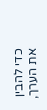כדי להבין את הערך,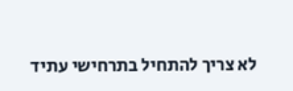לא צריך להתחיל בתרחישי עתיד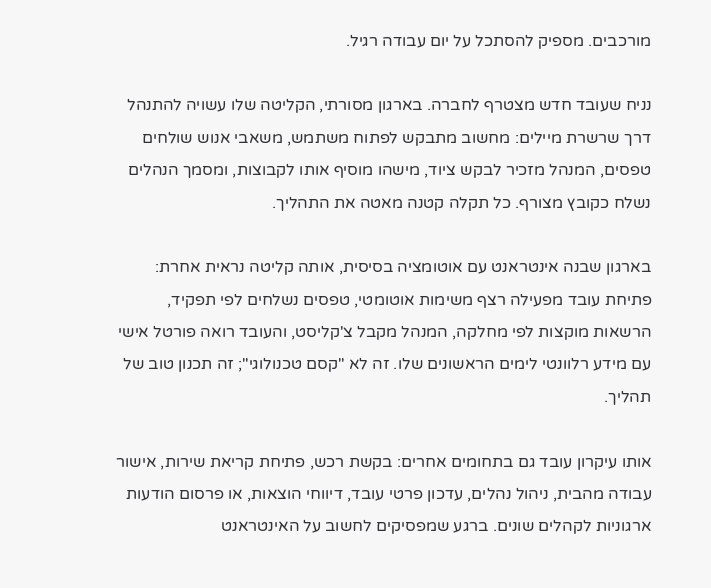מורכבים. מספיק להסתכל על יום עבודה רגיל.

נניח שעובד חדש מצטרף לחברה. בארגון מסורתי, הקליטה שלו עשויה להתנהל דרך שרשרת מיילים: מחשוב מתבקש לפתוח משתמש, משאבי אנוש שולחים טפסים, המנהל מזכיר לבקש ציוד, מישהו מוסיף אותו לקבוצות, ומסמך הנהלים נשלח כקובץ מצורף. כל תקלה קטנה מאטה את התהליך.

בארגון שבנה אינטראנט עם אוטומציה בסיסית, אותה קליטה נראית אחרת: פתיחת עובד מפעילה רצף משימות אוטומטי, טפסים נשלחים לפי תפקיד, הרשאות מוקצות לפי מחלקה, המנהל מקבל צ'קליסט, והעובד רואה פורטל אישי עם מידע רלוונטי לימים הראשונים שלו. זה לא "קסם טכנולוגי"; זה תכנון טוב של תהליך.

אותו עיקרון עובד גם בתחומים אחרים: בקשת רכש, פתיחת קריאת שירות, אישור עבודה מהבית, ניהול נהלים, עדכון פרטי עובד, דיווחי הוצאות, או פרסום הודעות ארגוניות לקהלים שונים. ברגע שמפסיקים לחשוב על האינטראנט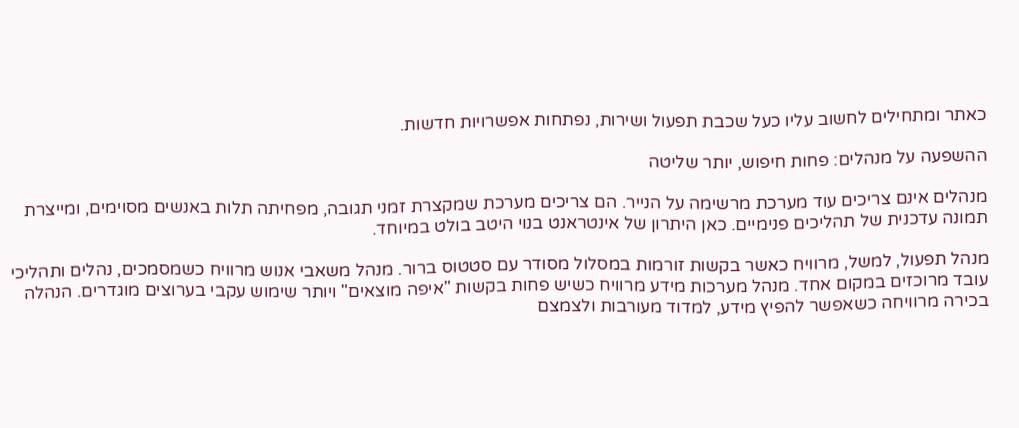כאתר ומתחילים לחשוב עליו כעל שכבת תפעול ושירות, נפתחות אפשרויות חדשות.

ההשפעה על מנהלים: פחות חיפוש, יותר שליטה

מנהלים אינם צריכים עוד מערכת מרשימה על הנייר. הם צריכים מערכת שמקצרת זמני תגובה, מפחיתה תלות באנשים מסוימים, ומייצרת תמונה עדכנית של תהליכים פנימיים. כאן היתרון של אינטראנט בנוי היטב בולט במיוחד.

מנהל תפעול, למשל, מרוויח כאשר בקשות זורמות במסלול מסודר עם סטטוס ברור. מנהל משאבי אנוש מרוויח כשמסמכים, נהלים ותהליכי עובד מרוכזים במקום אחד. מנהל מערכות מידע מרוויח כשיש פחות בקשות "איפה מוצאים" ויותר שימוש עקבי בערוצים מוגדרים. הנהלה בכירה מרוויחה כשאפשר להפיץ מידע, למדוד מעורבות ולצמצם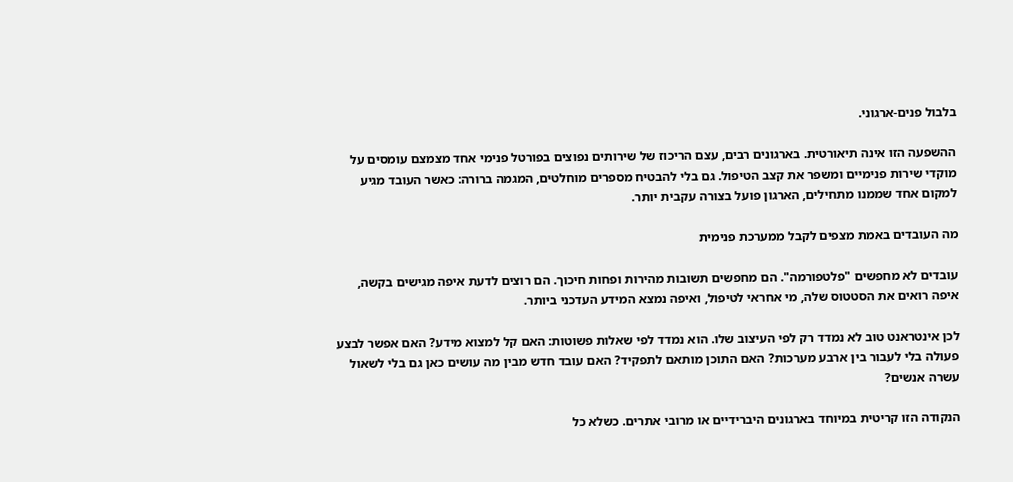בלבול פנים-ארגוני.

ההשפעה הזו אינה תיאורטית. בארגונים רבים, עצם הריכוז של שירותים נפוצים בפורטל פנימי אחד מצמצם עומסים על מוקדי שירות פנימיים ומשפר את קצב הטיפול. גם בלי להבטיח מספרים מוחלטים, המגמה ברורה: כאשר העובד מגיע למקום אחד שממנו מתחילים, הארגון פועל בצורה עקבית יותר.

מה העובדים באמת מצפים לקבל ממערכת פנימית

עובדים לא מחפשים "פלטפורמה". הם מחפשים תשובות מהירות ופחות חיכוך. הם רוצים לדעת איפה מגישים בקשה, איפה רואים את הסטטוס שלה, מי אחראי לטיפול, ואיפה נמצא המידע העדכני ביותר.

לכן אינטראנט טוב לא נמדד רק לפי העיצוב שלו. הוא נמדד לפי שאלות פשוטות: האם קל למצוא מידע? האם אפשר לבצע פעולה בלי לעבור בין ארבע מערכות? האם התוכן מותאם לתפקיד? האם עובד חדש מבין מה עושים כאן גם בלי לשאול עשרה אנשים?

הנקודה הזו קריטית במיוחד בארגונים היברידיים או מרובי אתרים. כשלא כל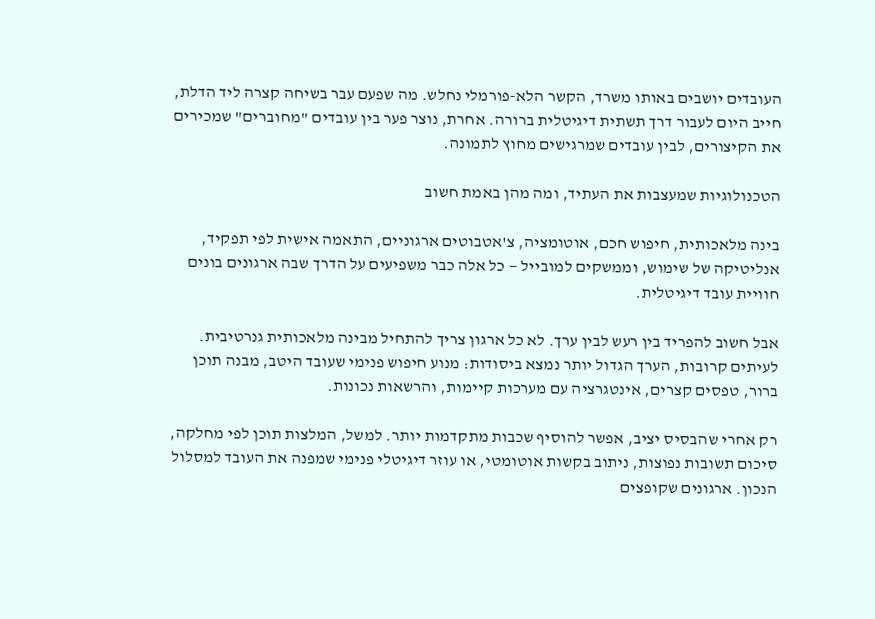העובדים יושבים באותו משרד, הקשר הלא-פורמלי נחלש. מה שפעם עבר בשיחה קצרה ליד הדלת, חייב היום לעבור דרך תשתית דיגיטלית ברורה. אחרת, נוצר פער בין עובדים "מחוברים" שמכירים את הקיצורים, לבין עובדים שמרגישים מחוץ לתמונה.

הטכנולוגיות שמעצבות את העתיד, ומה מהן באמת חשוב

בינה מלאכותית, חיפוש חכם, אוטומציה, צ'אטבוטים ארגוניים, התאמה אישית לפי תפקיד, אנליטיקה של שימוש, וממשקים למובייל — כל אלה כבר משפיעים על הדרך שבה ארגונים בונים חוויית עובד דיגיטלית.

אבל חשוב להפריד בין רעש לבין ערך. לא כל ארגון צריך להתחיל מבינה מלאכותית גנרטיבית. לעיתים קרובות, הערך הגדול יותר נמצא ביסודות: מנוע חיפוש פנימי שעובד היטב, מבנה תוכן ברור, טפסים קצרים, אינטגרציה עם מערכות קיימות, והרשאות נכונות.

רק אחרי שהבסיס יציב, אפשר להוסיף שכבות מתקדמות יותר. למשל, המלצות תוכן לפי מחלקה, סיכום תשובות נפוצות, ניתוב בקשות אוטומטי, או עוזר דיגיטלי פנימי שמפנה את העובד למסלול הנכון. ארגונים שקופצים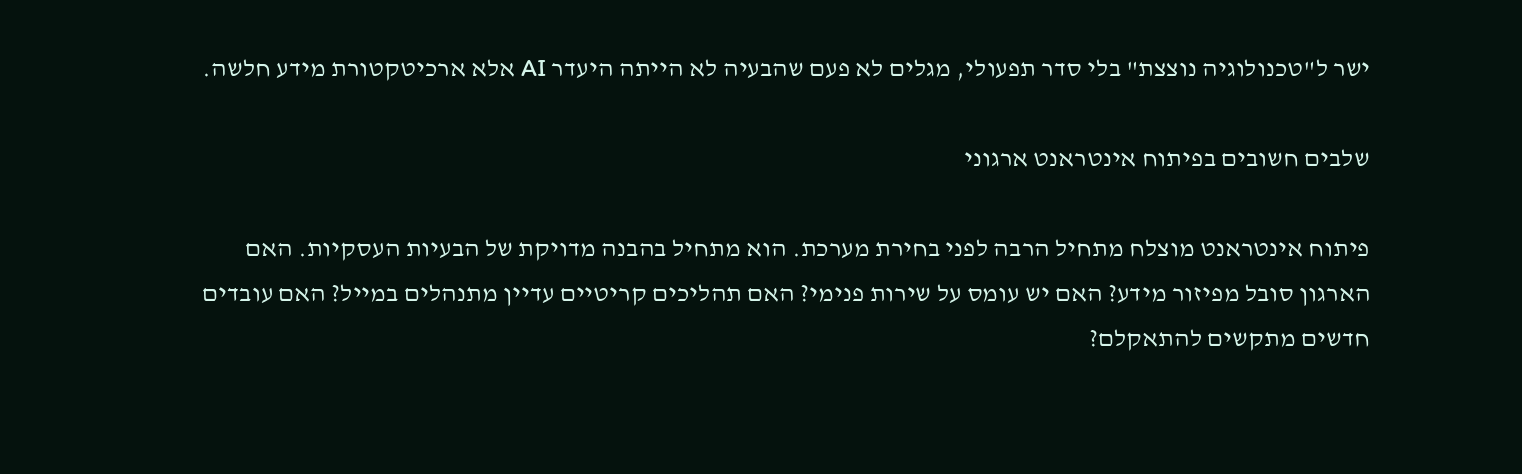ישר ל"טכנולוגיה נוצצת" בלי סדר תפעולי, מגלים לא פעם שהבעיה לא הייתה היעדר AI אלא ארכיטקטורת מידע חלשה.

שלבים חשובים בפיתוח אינטראנט ארגוני

פיתוח אינטראנט מוצלח מתחיל הרבה לפני בחירת מערכת. הוא מתחיל בהבנה מדויקת של הבעיות העסקיות. האם הארגון סובל מפיזור מידע? האם יש עומס על שירות פנימי? האם תהליכים קריטיים עדיין מתנהלים במייל? האם עובדים חדשים מתקשים להתאקלם?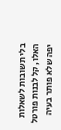בלי תשובות לשאלות האלו, קל לבנות פורטל יפה שלא פותר בעיה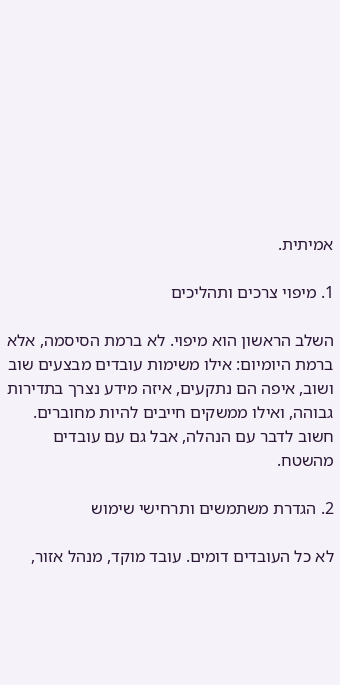אמיתית.

1. מיפוי צרכים ותהליכים

השלב הראשון הוא מיפוי. לא ברמת הסיסמה, אלא ברמת היומיום: אילו משימות עובדים מבצעים שוב ושוב, איפה הם נתקעים, איזה מידע נצרך בתדירות גבוהה, ואילו ממשקים חייבים להיות מחוברים. חשוב לדבר עם הנהלה, אבל גם עם עובדים מהשטח.

2. הגדרת משתמשים ותרחישי שימוש

לא כל העובדים דומים. עובד מוקד, מנהל אזור,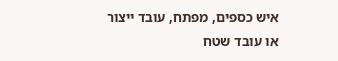איש כספים, מפתח, עובד ייצור או עובד שטח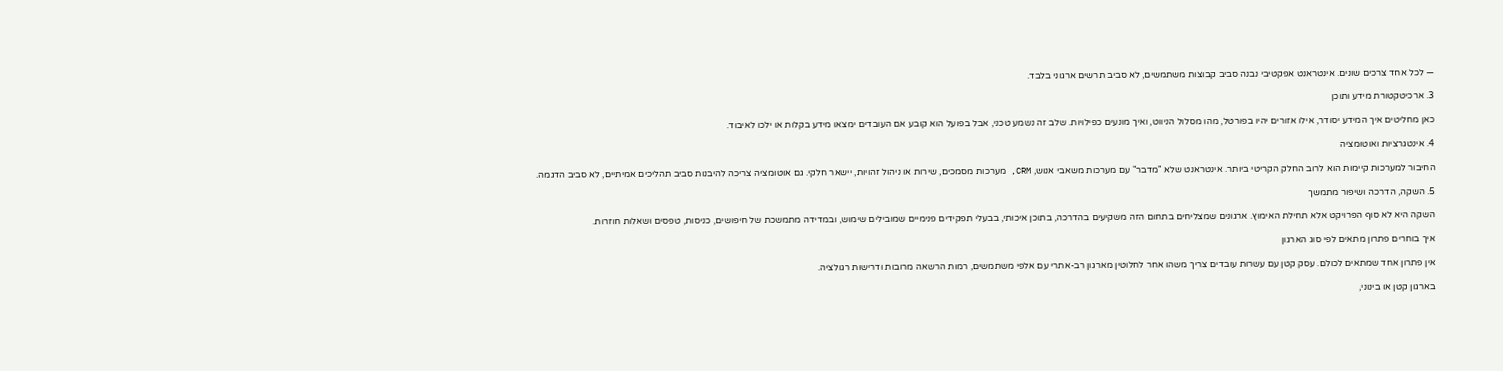— לכל אחד צרכים שונים. אינטראנט אפקטיבי נבנה סביב קבוצות משתמשים, לא סביב תרשים ארגוני בלבד.

3. ארכיטקטורת מידע ותוכן

כאן מחליטים איך המידע יסודר, אילו אזורים יהיו בפורטל, מהו מסלול הניווט, ואיך מונעים כפילויות. שלב זה נשמע טכני, אבל בפועל הוא קובע אם העובדים ימצאו מידע בקלות או ילכו לאיבוד.

4. אינטגרציות ואוטומציה

החיבור למערכות קיימות הוא לרוב החלק הקריטי ביותר. אינטראנט שלא "מדבר" עם מערכות משאבי אנוש, CRM, מערכות מסמכים, שירות או ניהול זהויות, יישאר חלקי. גם אוטומציה צריכה להיבנות סביב תהליכים אמיתיים, לא סביב הדגמה.

5. השקה, הדרכה ושיפור מתמשך

השקה היא לא סוף הפרויקט אלא תחילת האימוץ. ארגונים שמצליחים בתחום הזה משקיעים בהדרכה, בתוכן איכותי, בבעלי תפקידים פנימיים שמובילים שימוש, ובמדידה מתמשכת של חיפושים, כניסות, טפסים ושאלות חוזרות.

איך בוחרים פתרון מתאים לפי סוג הארגון

אין פתרון אחד שמתאים לכולם. עסק קטן עם עשרות עובדים צריך משהו אחר לחלוטין מארגון רב-אתרי עם אלפי משתמשים, רמות הרשאה מרובות ודרישות רגולציה.

בארגון קטן או בינוני,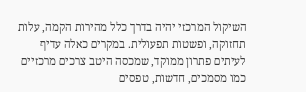השיקול המרכזי יהיה בדרך כלל מהירות הקמה, עלות תחזוקה, ופשטות תפעולית. במקרים כאלה עדיף לעיתים פתרון ממוקד, שמכסה היטב צרכים מרכזיים כמו מסמכים, חדשות, טפסים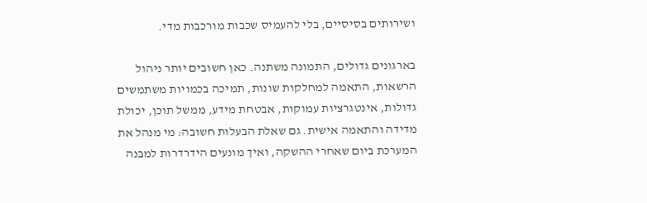ושירותים בסיסיים, בלי להעמיס שכבות מורכבות מדי.

בארגונים גדולים, התמונה משתנה. כאן חשובים יותר ניהול הרשאות, התאמה למחלקות שונות, תמיכה בכמויות משתמשים גדולות, אינטגרציות עמוקות, אבטחת מידע, ממשל תוכן, יכולת מדידה והתאמה אישית. גם שאלת הבעלות חשובה: מי מנהל את המערכת ביום שאחרי ההשקה, ואיך מונעים הידרדרות למבנה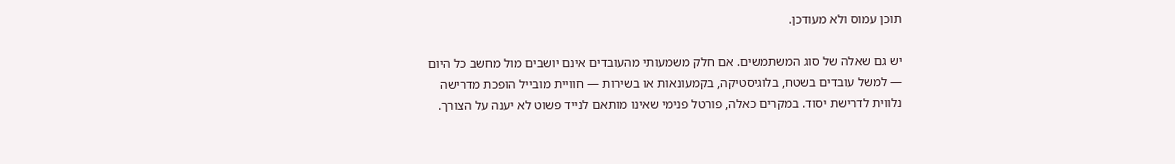תוכן עמוס ולא מעודכן.

יש גם שאלה של סוג המשתמשים. אם חלק משמעותי מהעובדים אינם יושבים מול מחשב כל היום — למשל עובדים בשטח, בלוגיסטיקה, בקמעונאות או בשירות — חוויית מובייל הופכת מדרישה נלווית לדרישת יסוד. במקרים כאלה, פורטל פנימי שאינו מותאם לנייד פשוט לא יענה על הצורך.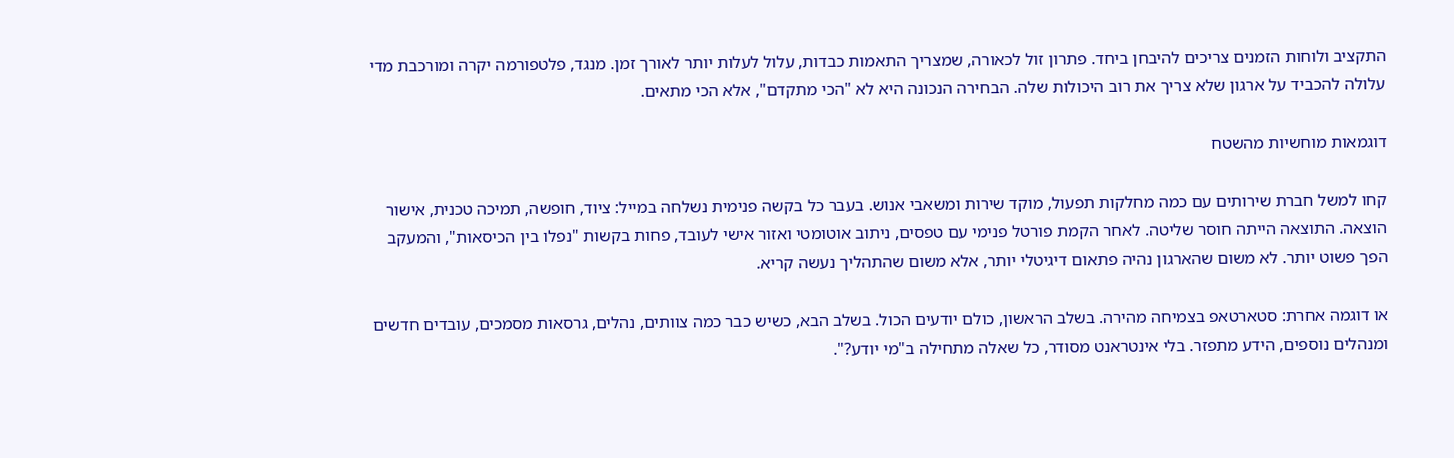התקציב ולוחות הזמנים צריכים להיבחן ביחד. פתרון זול לכאורה, שמצריך התאמות כבדות, עלול לעלות יותר לאורך זמן. מנגד, פלטפורמה יקרה ומורכבת מדי עלולה להכביד על ארגון שלא צריך את רוב היכולות שלה. הבחירה הנכונה היא לא "הכי מתקדם", אלא הכי מתאים.

דוגמאות מוחשיות מהשטח

קחו למשל חברת שירותים עם כמה מחלקות תפעול, מוקד שירות ומשאבי אנוש. בעבר כל בקשה פנימית נשלחה במייל: ציוד, חופשה, תמיכה טכנית, אישור הוצאה. התוצאה הייתה חוסר שליטה. לאחר הקמת פורטל פנימי עם טפסים, ניתוב אוטומטי ואזור אישי לעובד, פחות בקשות "נפלו בין הכיסאות", והמעקב הפך פשוט יותר. לא משום שהארגון נהיה פתאום דיגיטלי יותר, אלא משום שהתהליך נעשה קריא.

או דוגמה אחרת: סטארטאפ בצמיחה מהירה. בשלב הראשון, כולם יודעים הכול. בשלב הבא, כשיש כבר כמה צוותים, נהלים, גרסאות מסמכים, עובדים חדשים ומנהלים נוספים, הידע מתפזר. בלי אינטראנט מסודר, כל שאלה מתחילה ב"מי יודע?".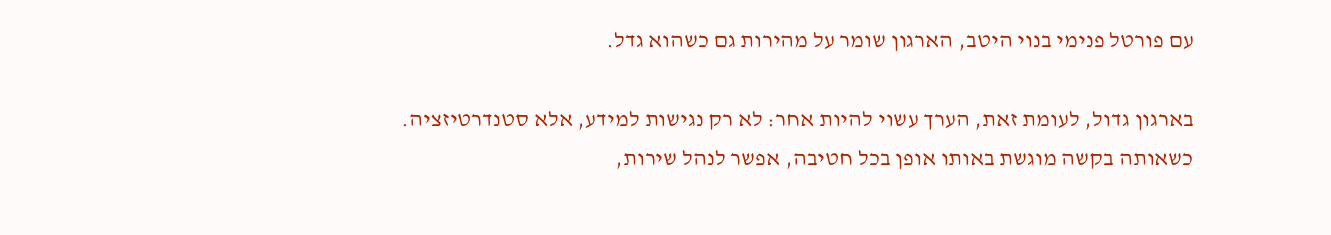עם פורטל פנימי בנוי היטב, הארגון שומר על מהירות גם כשהוא גדל.

בארגון גדול, לעומת זאת, הערך עשוי להיות אחר: לא רק נגישות למידע, אלא סטנדרטיזציה. כשאותה בקשה מוגשת באותו אופן בכל חטיבה, אפשר לנהל שירות,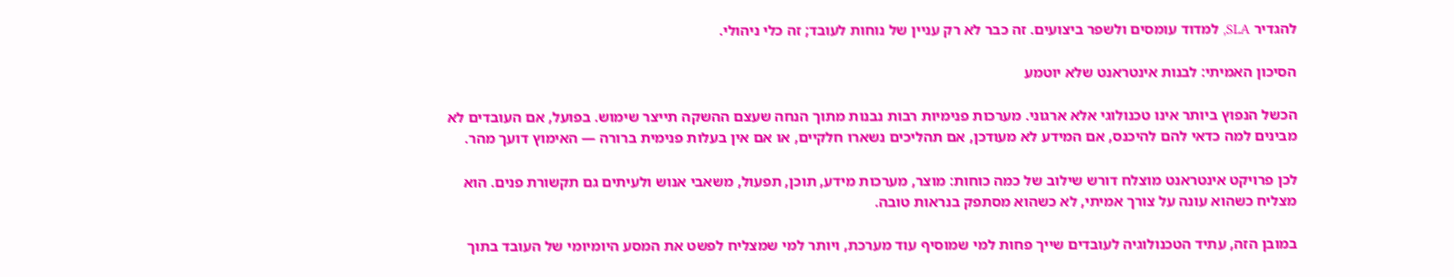להגדיר SLA, למדוד עומסים ולשפר ביצועים. זה כבר לא רק עניין של נוחות לעובד; זה כלי ניהולי.

הסיכון האמיתי: לבנות אינטראנט שלא יוטמע

הכשל הנפוץ ביותר אינו טכנולוגי אלא ארגוני. מערכות פנימיות רבות נבנות מתוך הנחה שעצם ההשקה תייצר שימוש. בפועל, אם העובדים לא מבינים למה כדאי להם להיכנס, אם המידע לא מעודכן, אם תהליכים נשארו חלקיים, או אם אין בעלות פנימית ברורה — האימוץ דועך מהר.

לכן פרויקט אינטראנט מוצלח דורש שילוב של כמה כוחות: מוצר, מערכות מידע, תוכן, תפעול, משאבי אנוש ולעיתים גם תקשורת פנים. הוא מצליח כשהוא עונה על צורך אמיתי, לא כשהוא מסתפק בנראות טובה.

במובן הזה, עתיד הטכנולוגיה לעובדים שייך פחות למי שמוסיף עוד מערכת, ויותר למי שמצליח לפשט את המסע היומיומי של העובד בתוך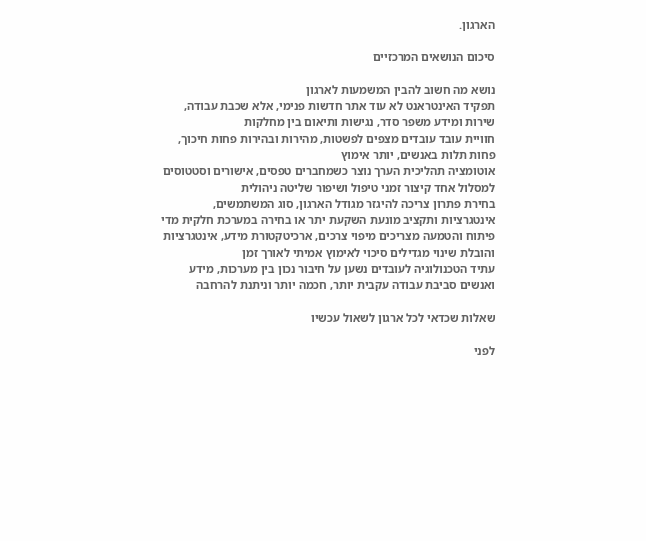הארגון.

סיכום הנושאים המרכזיים

נושא מה חשוב להבין המשמעות לארגון
תפקיד האינטראנט לא עוד אתר חדשות פנימי, אלא שכבת עבודה, שירות ומידע משפר סדר, נגישות ותיאום בין מחלקות
חוויית עובד עובדים מצפים לפשטות, מהירות ובהירות פחות חיכוך, פחות תלות באנשים, יותר אימוץ
אוטומציה תהליכית הערך נוצר כשמחברים טפסים, אישורים וסטטוסים למסלול אחד קיצור זמני טיפול ושיפור שליטה ניהולית
בחירת פתרון צריכה להיגזר מגודל הארגון, סוג המשתמשים, אינטגרציות ותקציב מונעת השקעת יתר או בחירה במערכת חלקית מדי
פיתוח והטמעה מצריכים מיפוי צרכים, ארכיטקטורת מידע, אינטגרציות והובלת שינוי מגדילים סיכוי לאימוץ אמיתי לאורך זמן
עתיד הטכנולוגיה לעובדים נשען על חיבור נכון בין מערכות, מידע ואנשים סביבת עבודה עקבית יותר, חכמה יותר וניתנת להרחבה

שאלות שכדאי לכל ארגון לשאול עכשיו

לפני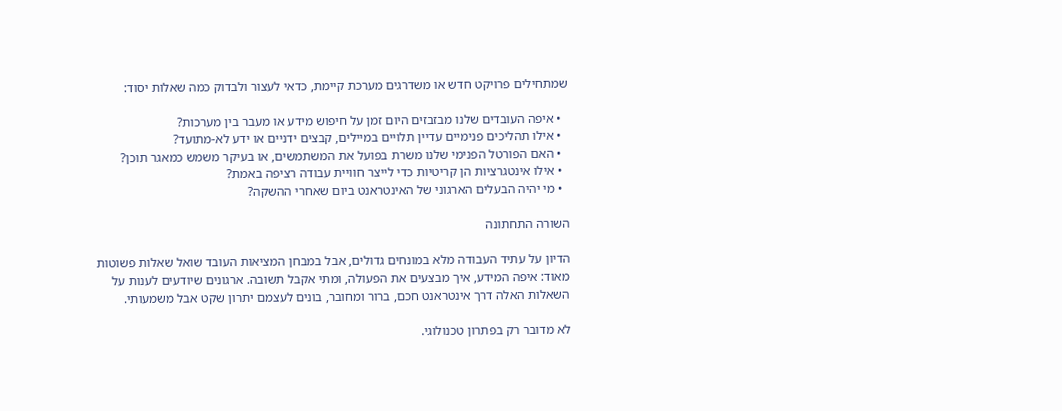שמתחילים פרויקט חדש או משדרגים מערכת קיימת, כדאי לעצור ולבדוק כמה שאלות יסוד:

  • איפה העובדים שלנו מבזבזים היום זמן על חיפוש מידע או מעבר בין מערכות?
  • אילו תהליכים פנימיים עדיין תלויים במיילים, קבצים ידניים או ידע לא-מתועד?
  • האם הפורטל הפנימי שלנו משרת בפועל את המשתמשים, או בעיקר משמש כמאגר תוכן?
  • אילו אינטגרציות הן קריטיות כדי לייצר חוויית עבודה רציפה באמת?
  • מי יהיה הבעלים הארגוני של האינטראנט ביום שאחרי ההשקה?

השורה התחתונה

הדיון על עתיד העבודה מלא במונחים גדולים, אבל במבחן המציאות העובד שואל שאלות פשוטות מאוד: איפה המידע, איך מבצעים את הפעולה, ומתי אקבל תשובה. ארגונים שיודעים לענות על השאלות האלה דרך אינטראנט חכם, ברור ומחובר, בונים לעצמם יתרון שקט אבל משמעותי.

לא מדובר רק בפתרון טכנולוגי.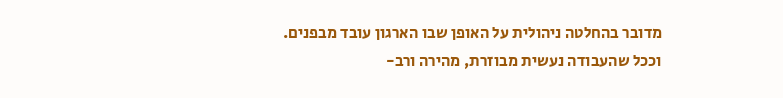מדובר בהחלטה ניהולית על האופן שבו הארגון עובד מבפנים. וככל שהעבודה נעשית מבוזרת, מהירה ורב-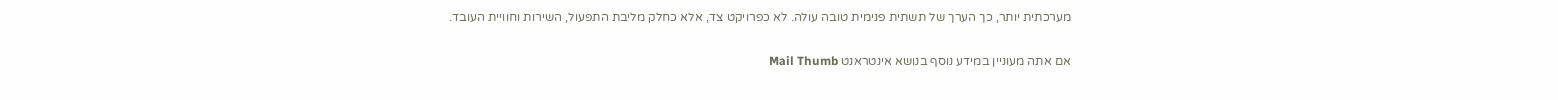מערכתית יותר, כך הערך של תשתית פנימית טובה עולה. לא כפרויקט צד, אלא כחלק מליבת התפעול, השירות וחוויית העובד.

אם אתה מעוניין במידע נוסף בנושא אינטראנט Mail Thumb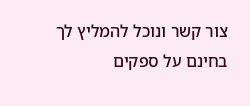צור קשר ונוכל להמליץ לך בחינם על ספקים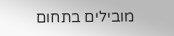מובילים בתחום